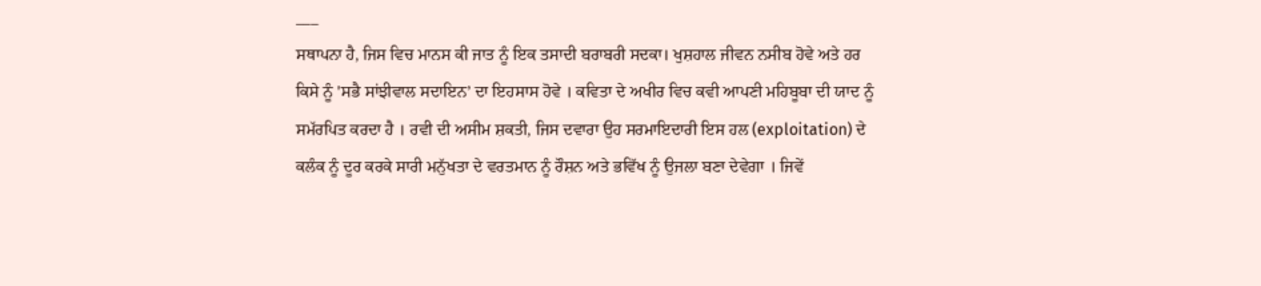___
ਸਥਾਪਨਾ ਹੈ, ਜਿਸ ਵਿਚ ਮਾਨਸ ਕੀ ਜਾਤ ਨੂੰ ਇਕ ਤਸਾਦੀ ਬਰਾਬਰੀ ਸਦਕਾ। ਖੁਸ਼ਹਾਲ ਜੀਵਨ ਨਸੀਬ ਹੋਵੇ ਅਤੇ ਹਰ ਕਿਸੇ ਨੂੰ 'ਸਭੈ ਸਾਂਝੀਵਾਲ ਸਦਾਇਨ’ ਦਾ ਇਹਸਾਸ ਹੋਵੇ । ਕਵਿਤਾ ਦੇ ਅਖੀਰ ਵਿਚ ਕਵੀ ਆਪਣੀ ਮਹਿਬੂਬਾ ਦੀ ਯਾਦ ਨੂੰ ਸਮੱਰਪਿਤ ਕਰਦਾ ਹੈ । ਰਵੀ ਦੀ ਅਸੀਮ ਸ਼ਕਤੀ, ਜਿਸ ਦਵਾਰਾ ਉਹ ਸਰਮਾਇਦਾਰੀ ਇਸ ਹਲ (exploitation) ਦੇ ਕਲੰਕ ਨੂੰ ਦੂਰ ਕਰਕੇ ਸਾਰੀ ਮਨੁੱਖਤਾ ਦੇ ਵਰਤਮਾਨ ਨੂੰ ਰੌਸ਼ਨ ਅਤੇ ਭਵਿੱਖ ਨੂੰ ਉਜਲਾ ਬਣਾ ਦੇਵੇਗਾ । ਜਿਵੇਂ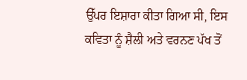ਉੱਪਰ ਇਸ਼ਾਰਾ ਕੀਤਾ ਗਿਆ ਸੀ, ਇਸ ਕਵਿਤਾ ਨੂੰ ਸ਼ੈਲੀ ਅਤੇ ਵਰਨਣ ਪੱਖ ਤੋਂ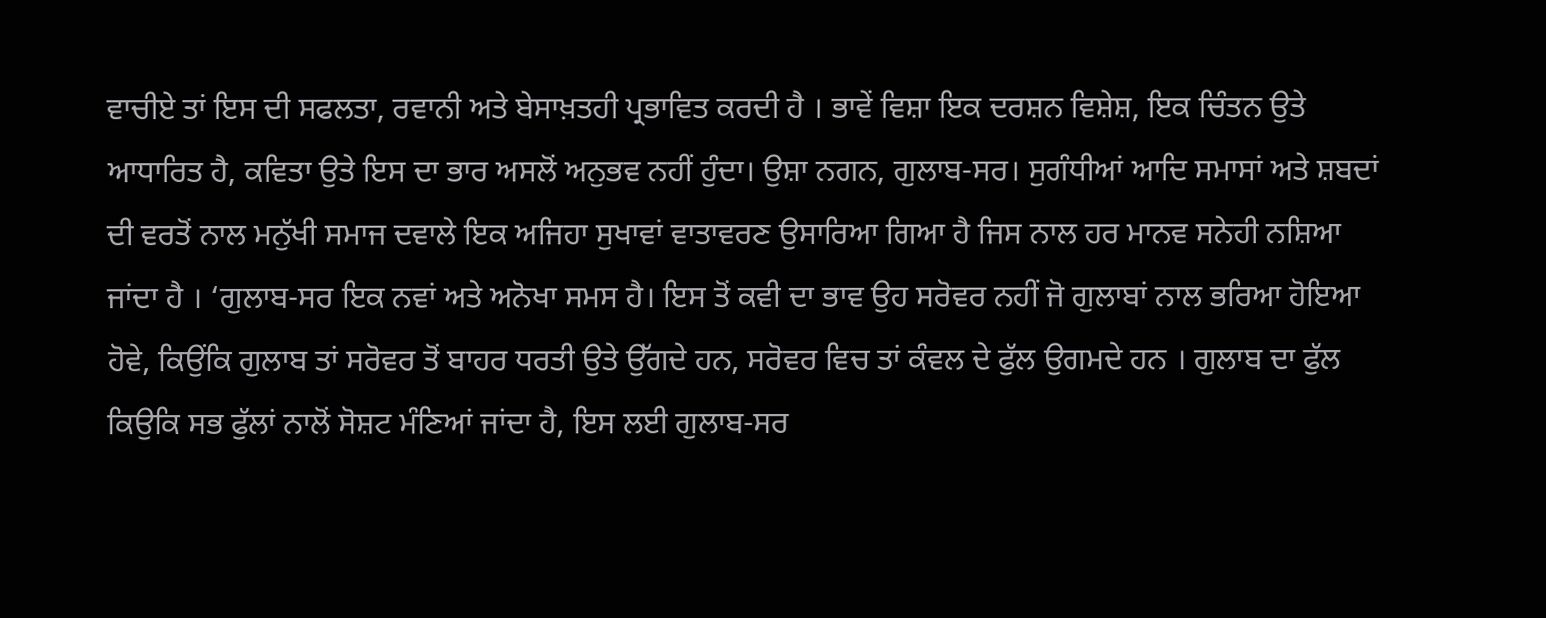ਵਾਚੀਏ ਤਾਂ ਇਸ ਦੀ ਸਫਲਤਾ, ਰਵਾਨੀ ਅਤੇ ਬੇਸਾਖ਼ਤਹੀ ਪ੍ਰਭਾਵਿਤ ਕਰਦੀ ਹੈ । ਭਾਵੇਂ ਵਿਸ਼ਾ ਇਕ ਦਰਸ਼ਨ ਵਿਸ਼ੇਸ਼, ਇਕ ਚਿੰਤਨ ਉਤੇ ਆਧਾਰਿਤ ਹੈ, ਕਵਿਤਾ ਉਤੇ ਇਸ ਦਾ ਭਾਰ ਅਸਲੋਂ ਅਨੁਭਵ ਨਹੀਂ ਹੁੰਦਾ। ਉਸ਼ਾ ਨਗਨ, ਗੁਲਾਬ-ਸਰ। ਸੁਗੰਧੀਆਂ ਆਦਿ ਸਮਾਸਾਂ ਅਤੇ ਸ਼ਬਦਾਂ ਦੀ ਵਰਤੋਂ ਨਾਲ ਮਨੁੱਖੀ ਸਮਾਜ ਦਵਾਲੇ ਇਕ ਅਜਿਹਾ ਸੁਖਾਵਾਂ ਵਾਤਾਵਰਣ ਉਸਾਰਿਆ ਗਿਆ ਹੈ ਜਿਸ ਨਾਲ ਹਰ ਮਾਨਵ ਸਨੇਹੀ ਨਸ਼ਿਆ ਜਾਂਦਾ ਹੈ । ‘ਗੁਲਾਬ-ਸਰ ਇਕ ਨਵਾਂ ਅਤੇ ਅਨੋਖਾ ਸਮਸ ਹੈ। ਇਸ ਤੋਂ ਕਵੀ ਦਾ ਭਾਵ ਉਹ ਸਰੋਵਰ ਨਹੀਂ ਜੋ ਗੁਲਾਬਾਂ ਨਾਲ ਭਰਿਆ ਹੋਇਆ ਹੋਵੇ, ਕਿਉਂਕਿ ਗੁਲਾਬ ਤਾਂ ਸਰੋਵਰ ਤੋਂ ਬਾਹਰ ਧਰਤੀ ਉਤੇ ਉੱਗਦੇ ਹਨ, ਸਰੋਵਰ ਵਿਚ ਤਾਂ ਕੰਵਲ ਦੇ ਫੁੱਲ ਉਗਮਦੇ ਹਨ । ਗੁਲਾਬ ਦਾ ਫੁੱਲ ਕਿਉਕਿ ਸਭ ਫੁੱਲਾਂ ਨਾਲੋਂ ਸੋਸ਼ਟ ਮੰਣਿਆਂ ਜਾਂਦਾ ਹੈ, ਇਸ ਲਈ ਗੁਲਾਬ-ਸਰ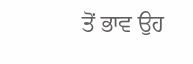ਤੋਂ ਭਾਵ ਉਹ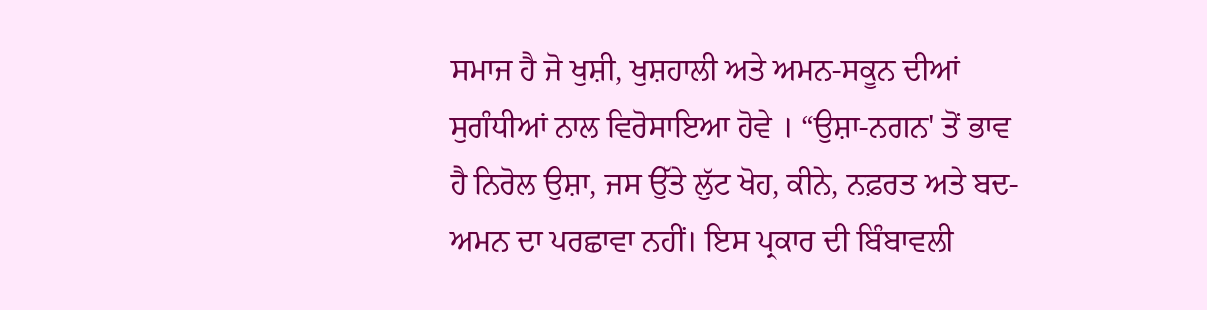ਸਮਾਜ ਹੈ ਜੋ ਖੁਸ਼ੀ, ਖੁਸ਼ਹਾਲੀ ਅਤੇ ਅਮਨ-ਸਕੂਨ ਦੀਆਂ ਸੁਗੰਧੀਆਂ ਨਾਲ ਵਿਰੋਸਾਇਆ ਹੋਵੇ । “ਉਸ਼ਾ-ਨਗਨ' ਤੋਂ ਭਾਵ ਹੈ ਨਿਰੋਲ ਉਸ਼ਾ, ਜਸ ਉੱਤੇ ਲੁੱਟ ਖੋਹ, ਕੀਨੇ, ਨਫ਼ਰਤ ਅਤੇ ਬਦ-ਅਮਨ ਦਾ ਪਰਛਾਵਾ ਨਹੀਂ। ਇਸ ਪ੍ਰਕਾਰ ਦੀ ਬਿੰਬਾਵਲੀ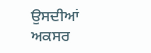ਉਸਦੀਆਂ ਅਕਸਰ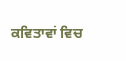ਕਵਿਤਾਵਾਂ ਵਿਚ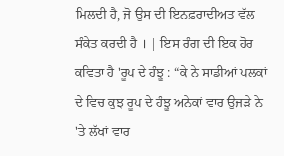ਮਿਲਦੀ ਹੈ, ਜੋ ਉਸ ਦੀ ਇਨਫ਼ਰਾਦੀਅਤ ਵੱਲ ਸੰਕੇਤ ਕਰਦੀ ਹੈ । | ਇਸ ਰੰਗ ਦੀ ਇਕ ਹੋਰ ਕਵਿਤਾ ਹੈ 'ਰੂਪ ਦੇ ਹੰਝੂ : “ਕੇ ਨੇ ਸਾਡੀਆਂ ਪਲਕਾਂ ਦੇ ਵਿਚ ਕੁਝ ਰੂਪ ਦੇ ਹੰਝੂ ਅਨੇਕਾਂ ਵਾਰ ਉਜੜੇ ਨੇ 'ਤੇ ਲੱਖਾਂ ਵਾਰ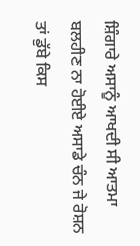ਸ਼ਿੰਗਾਰੇ ਅਸਾਨੂੰ ਆਖਦੀ ਸੀ ਆਤਮਾ ਬਲਹੀਣ ਨਾ ਹੋਈਏ ਅਸਾਡੇ ਚੰਨ ਜੇ ਰੋਸ਼ਨ ਤਾਂ ਡੁੱਬੇ ਕਿਸ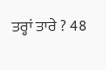ਤਰ੍ਹਾਂ ਤਾਰੇ ? 48